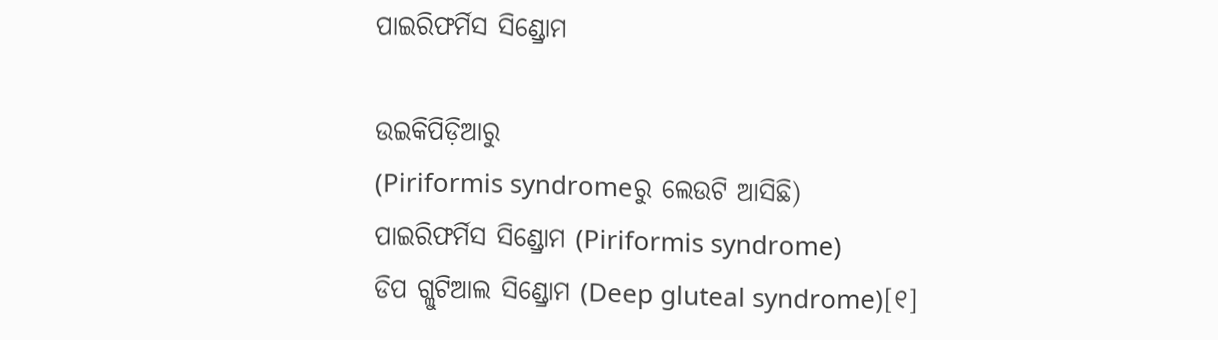ପାଇରିଫର୍ମିସ ସିଣ୍ଡ୍ରୋମ

ଉଇକିପିଡ଼ିଆ‌ରୁ
(Piriformis syndromeରୁ ଲେଉଟି ଆସିଛି)
ପାଇରିଫର୍ମିସ ସିଣ୍ଡ୍ରୋମ (Piriformis syndrome)
ଡିପ ଗ୍ଲୁଟିଆଲ ସିଣ୍ଡ୍ରୋମ (Deep gluteal syndrome)[୧]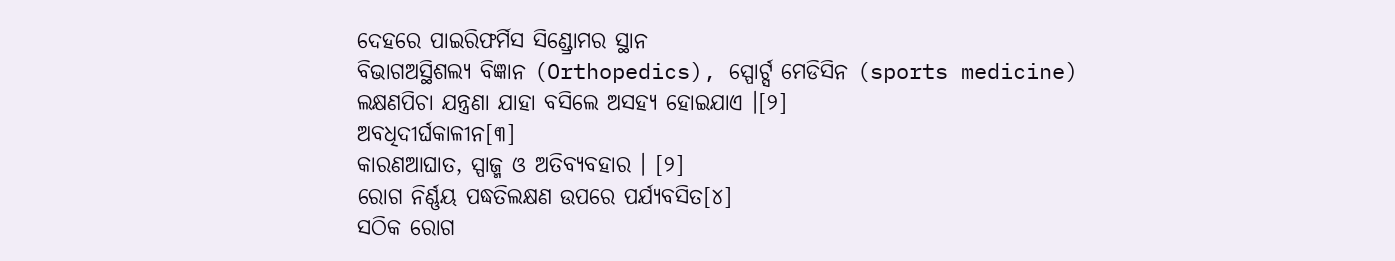ଦେହରେ ପାଇରିଫର୍ମିସ ସିଣ୍ଡ୍ରୋମର ସ୍ଥାନ
ବିଭାଗଅସ୍ଥିଶଲ୍ୟ ବିଜ୍ଞାନ (Orthopedics), ସ୍ପୋର୍ଟ୍ସ ମେଡିସିନ (sports medicine)
ଲକ୍ଷଣପିଚା ଯନ୍ତ୍ରଣା ଯାହା ବସିଲେ ଅସ‌ହ୍ୟ ହୋଇଯାଏ ।[୨]
ଅବଧିଦୀର୍ଘକାଳୀନ[୩]
କାରଣଆଘାତ, ସ୍ପାଜ୍ମ ଓ ଅତିବ୍ୟବ‌ହାର । [୨]
ରୋଗ ନିର୍ଣ୍ଣୟ ପଦ୍ଧତିଲକ୍ଷଣ ଉପରେ ପର୍ଯ୍ୟବସିତ[୪]
ସଠିକ ରୋଗ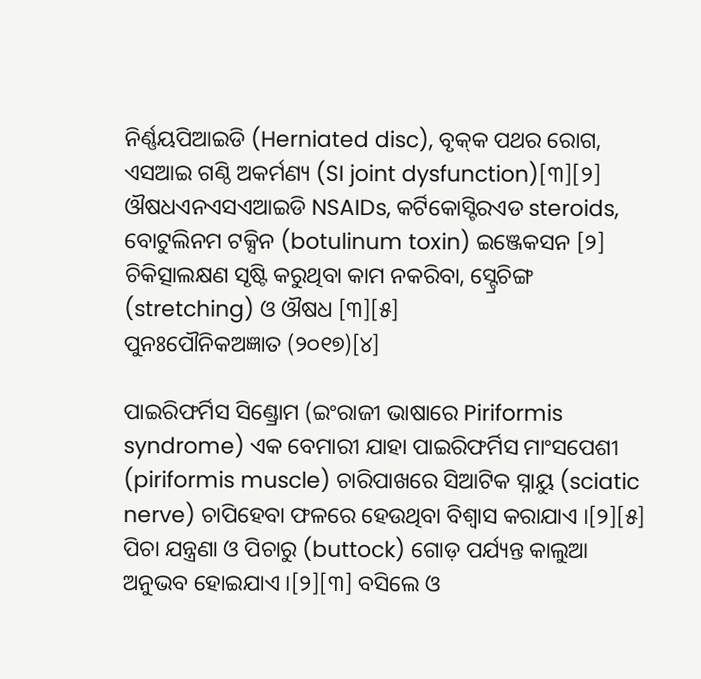ନିର୍ଣ୍ଣୟପିଆଇଡି (Herniated disc), ବୃକ୍‌କ ପଥର ରୋଗ, ଏସଆଇ ଗଣ୍ଠି ଅକର୍ମଣ୍ୟ (SI joint dysfunction)[୩][୨]
ଔଷଧଏନଏସଏଆଇଡି NSAIDs, କର୍ଟିକୋସ୍ଟିରଏଡ steroids, ବୋଟୁଲିନମ ଟକ୍ସିନ (botulinum toxin) ଇଞ୍ଜେକସନ [୨]
ଚିକିତ୍ସାଲକ୍ଷଣ ସୃଷ୍ଟି କରୁଥିବା କାମ ନ‌କରିବା, ସ୍ଟ୍ରେଚିଙ୍ଗ (stretching) ଓ ଔଷଧ [୩][୫]
ପୁନଃପୌନିକଅଜ୍ଞାତ (୨୦୧୭)[୪]

ପାଇରିଫର୍ମିସ ସିଣ୍ଡ୍ରୋମ (ଇଂରାଜୀ ଭାଷାରେ Piriformis syndrome) ଏକ ବେମାରୀ ଯାହା ପାଇରିଫର୍ମିସ ମାଂସପେଶୀ (piriformis muscle) ଚାରିପାଖରେ ସିଆଟିକ ସ୍ନାୟୁ (sciatic nerve) ଚାପିହେବା ଫଳରେ ହେଉଥିବା ବିଶ୍ୱାସ କରାଯାଏ ।[୨][୫] ପିଚା ଯନ୍ତ୍ରଣା ଓ ପିଚାରୁ (buttock) ଗୋଡ଼ ପର୍ଯ୍ୟନ୍ତ କାଲୁଆ ଅନୁଭବ ହୋଇଯାଏ ।[୨][୩] ବସିଲେ ଓ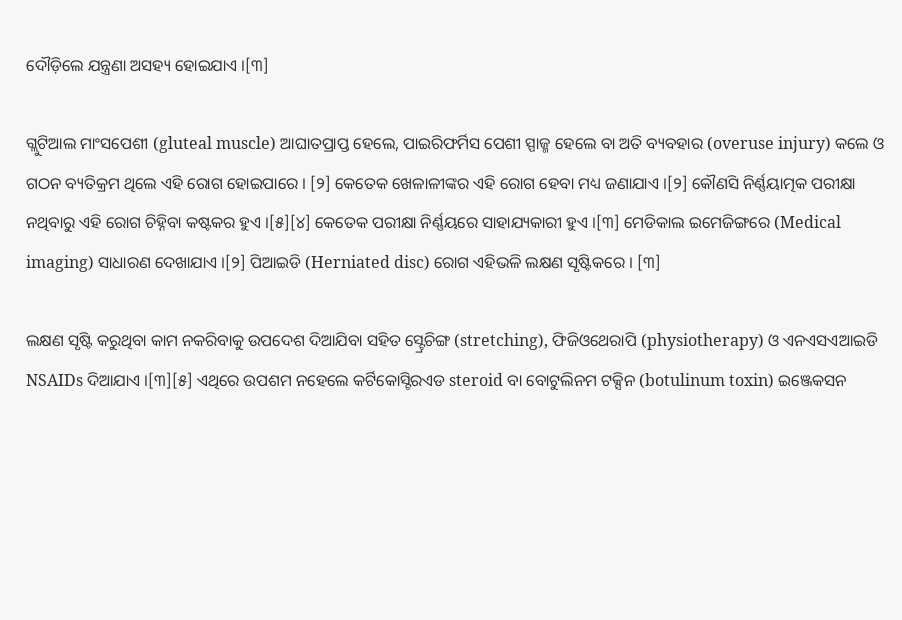ଦୌଡ଼ିଲେ ଯନ୍ତ୍ରଣା ଅସ‌ହ୍ୟ ହୋଇଯାଏ ।[୩]

ଗ୍ଲୁଟିଆଲ ମାଂସପେଶୀ (gluteal muscle) ଆଘାତପ୍ରାପ୍ତ ହେଲେ, ପାଇରିଫର୍ମିସ ପେଶୀ ସ୍ପାଜ୍ମ ହେଲେ ବା ଅତି ବ୍ୟବ‌ହାର (overuse injury) କଲେ ଓ ଗଠନ ବ୍ୟତିକ୍ରମ ଥିଲେ ଏହି ରୋଗ ହୋଇପାରେ । [୨] କେତେକ ଖେଳାଳୀଙ୍କର ଏହି ରୋଗ ହେବା ମଧ୍ୟ ଜଣାଯାଏ ।[୨] କୌଣସି ନିର୍ଣ୍ଣୟାତ୍ମକ ପରୀକ୍ଷା ନଥିବାରୁ ଏହି ରୋଗ ଚିହ୍ନିବା କଷ୍ଟକର ହୁଏ ।[୫][୪] କେତେକ ପରୀକ୍ଷା ନିର୍ଣ୍ଣୟରେ ସାହାଯ୍ୟକାରୀ ହୁଏ ।[୩] ମେଡିକାଲ ଇମେଜିଙ୍ଗରେ (Medical imaging) ସାଧାରଣ ଦେଖାଯାଏ ।[୨] ପିଆଇଡି (Herniated disc) ରୋଗ ଏହିଭଳି ଲକ୍ଷଣ ସୃଷ୍ଟିକରେ । [୩]

ଲକ୍ଷଣ ସୃଷ୍ଟି କରୁଥିବା କାମ ନ‌କରିବାକୁ ଉପଦେଶ ଦିଆଯିବା ସ‌ହିତ ସ୍ଟ୍ରେଚିଙ୍ଗ (stretching), ଫିଜିଓଥେରାପି (physiotherapy) ଓ ଏନଏସଏଆଇଡି NSAIDs ଦିଆଯାଏ ।[୩][୫] ଏଥିରେ ଉପଶମ ନହେଲେ କର୍ଟିକୋସ୍ଟିରଏଡ steroid ବା ବୋଟୁଲିନମ ଟକ୍ସିନ (botulinum toxin) ଇଞ୍ଜେକସନ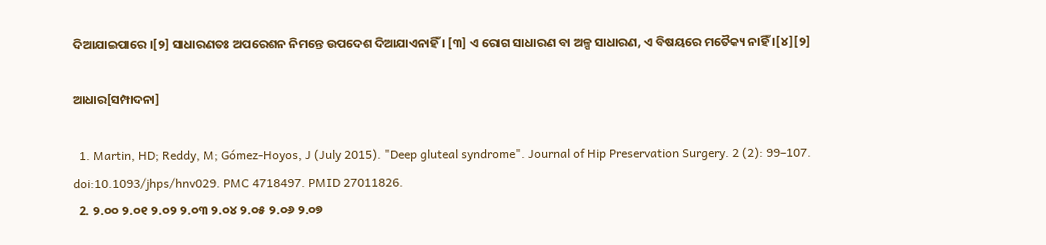ଦିଆଯାଇପାରେ ।[୨] ସାଧାରଣତଃ ଅପରେଶନ ନିମନ୍ତେ ଉପଦେଶ ଦିଆଯାଏନାହିଁ । [୩] ଏ ରୋଗ ସାଧାରଣ ବା ଅଳ୍ପ ସାଧାରଣ, ଏ ବିଷୟରେ ମତୈକ୍ୟ ନାହିଁ ।[୪][୨]

ଆଧାର[ସମ୍ପାଦନା]

  1. Martin, HD; Reddy, M; Gómez-Hoyos, J (July 2015). "Deep gluteal syndrome". Journal of Hip Preservation Surgery. 2 (2): 99–107. doi:10.1093/jhps/hnv029. PMC 4718497. PMID 27011826.
  2. ୨.୦୦ ୨.୦୧ ୨.୦୨ ୨.୦୩ ୨.୦୪ ୨.୦୫ ୨.୦୬ ୨.୦୭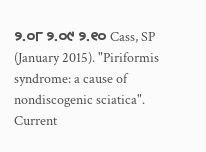୨.୦୮ ୨.୦୯ ୨.୧୦ Cass, SP (January 2015). "Piriformis syndrome: a cause of nondiscogenic sciatica". Current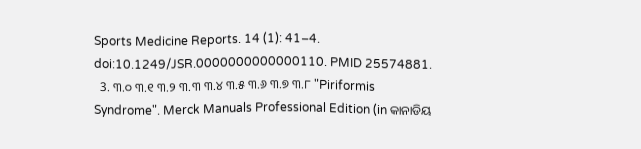Sports Medicine Reports. 14 (1): 41–4. doi:10.1249/JSR.0000000000000110. PMID 25574881.
  3. ୩.୦ ୩.୧ ୩.୨ ୩.୩ ୩.୪ ୩.୫ ୩.୬ ୩.୭ ୩.୮ "Piriformis Syndrome". Merck Manuals Professional Edition (in କାନାଡିୟ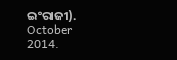ଇଂରାଜୀ). October 2014.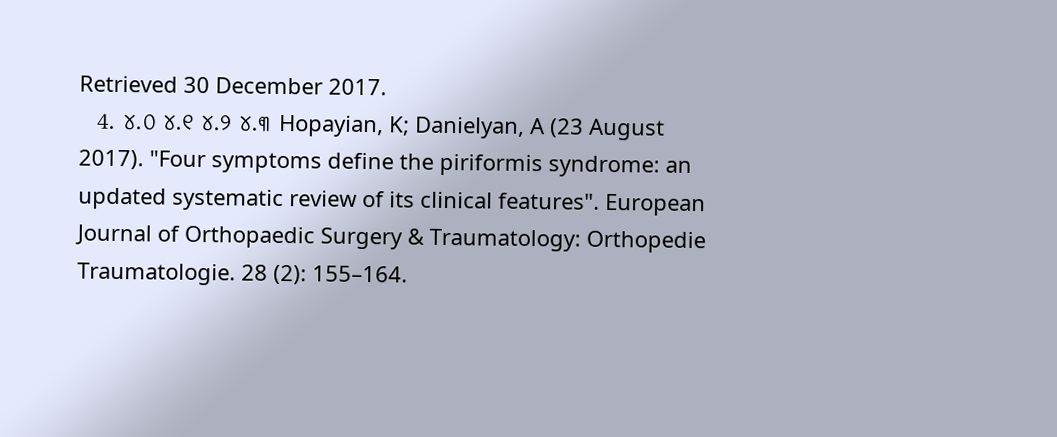Retrieved 30 December 2017.
  4. ୪.୦ ୪.୧ ୪.୨ ୪.୩ Hopayian, K; Danielyan, A (23 August 2017). "Four symptoms define the piriformis syndrome: an updated systematic review of its clinical features". European Journal of Orthopaedic Surgery & Traumatology: Orthopedie Traumatologie. 28 (2): 155–164.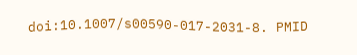doi:10.1007/s00590-017-2031-8. PMID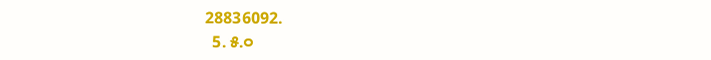28836092.
  5. ୫.୦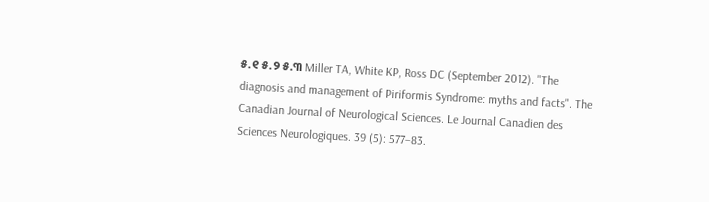୫.୧ ୫.୨ ୫.୩ Miller TA, White KP, Ross DC (September 2012). "The diagnosis and management of Piriformis Syndrome: myths and facts". The Canadian Journal of Neurological Sciences. Le Journal Canadien des Sciences Neurologiques. 39 (5): 577–83.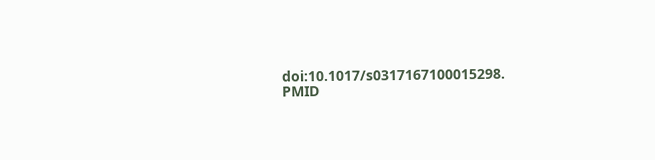doi:10.1017/s0317167100015298. PMID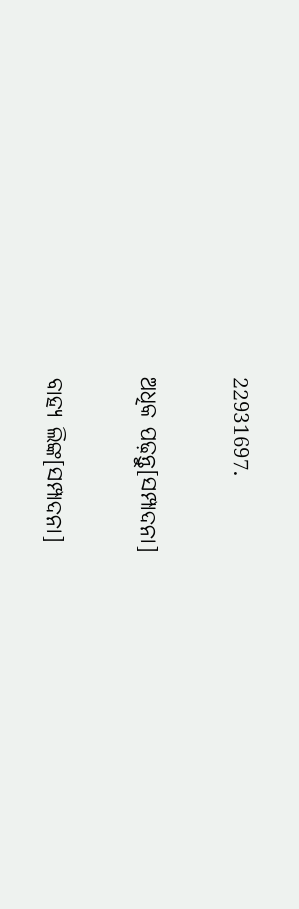22931697.

ଅଧିକ ପଢ଼ନ୍ତୁ[ସମ୍ପାଦନା]

ବାହ୍ୟ ଲିଙ୍କ[ସମ୍ପାଦନା]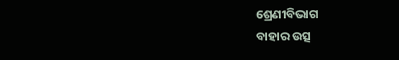ଶ୍ରେଣୀବିଭାଗ
ବାହାର ଉତ୍ସ